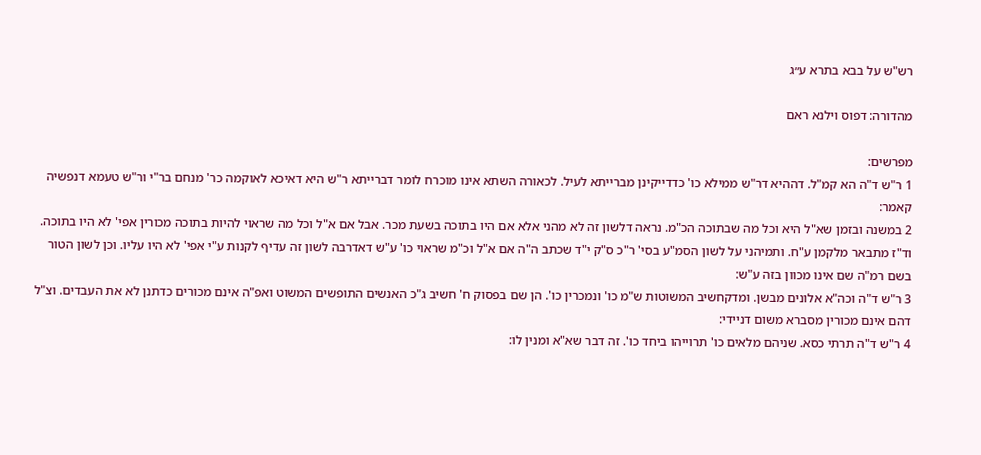רש"ש על בבא בתרא ע״ג

מהדורה: דפוס וילנא ראם

מפרשים:
1 ר"ש ד"ה הא קמ"ל. דההיא דר"ש ממילא כו' כדדייקינן מברייתא לעיל. לכאורה השתא אינו מוכרח לומר דברייתא ר"ש היא דאיכא לאוקמה כר' מנחם בר"י ור"ש טעמא דנפשיה קאמר:
2 במשנה ובזמן שא"ל היא וכל מה שבתוכה הכ"מ. נראה דלשון זה לא מהני אלא אם היו בתוכה בשעת מכר. אבל אם א"ל וכל מה שראוי להיות בתוכה מכורין אפי' לא היו בתוכה. וד"ז מתבאר מלקמן ע"ח. ותמיהני על לשון הסמ"ע בסי' ר"כ ס"ק י"ד שכתב ה"ה אם א"ל וכ"מ שראוי כו' ע"ש דאדרבה לשון זה עדיף לקנות ע"י אפי' לא היו עליו. וכן לשון הטור בשם רמ"ה שם אינו מכוון בזה ע"ש:
3 ר"ש ד"ה וכה"א אלונים מבשן. ומדקחשיב המשוטות ש"מ כו' ונמכרין כו'. הן שם בפסוק ח' חשיב ג"כ האנשים התופשים המשוט ואפ"ה אינם מכורים כדתנן לא את העבדים. וצ"ל דהם אינם מכורין מסברא משום דניידי:
4 ר"ש ד"ה תרתי כסא. שניהם מלאים כו' תרוייהו ביחד כו'. זה דבר שא"א ומנין לו: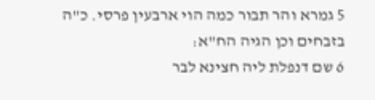5 גמרא והר תבור כמה הוי ארבעין פרסי. כ"ה בזבחים וכן הגיה הח"א:
6 שם דנפלת ליה חצינא לבר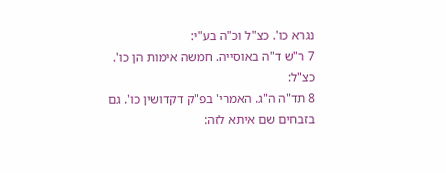נגרא כו'. כצ"ל וכ"ה בע"י:
7 ר"ש ד"ה באוסייה. חמשה אימות הן כו'. כצ"ל:
8 תד"ה ה"ג. האמרי' בפ"ק דקדושין כו'. גם בזבחים שם איתא לזה: